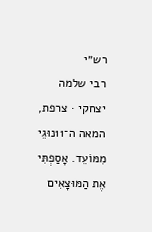רש״י
רבי שלמה יצחקי · צרפת, המאה ה־11נוּגֵי מִמּוֹעֵד. אָסַפְתִּי אֶת הַמּוּצָאִים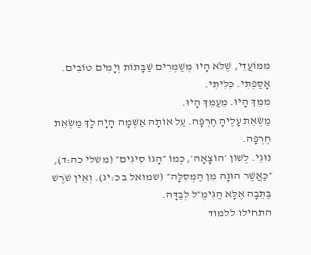מִמּוֹעֲדֵי, שֶׁלֹּא הָיוּ מְשַׁמְּרִים שַׁבָּתוֹת וְיָמִים טוֹבִים.
אָסַפְתִּי. כִּלִּיתִי.
מִמֵּךְ הָיוּ. מֵעַמֵּךְ הָיוּ.
מַשְׂאֵת עָלֶיהָ חֶרְפָּה. עַל אוֹתָהּ אַשְׁמָה הָיָה לָךְ מַשְׂאֵת חֶרְפָּה.
נוּגֵי. לְשׁוֹן ׳הוֹצָאָה׳, כְּמוֹ ״הָגוֹ סִיגִים״ (משלי כה:ד), ״כַּאֲשֶׁר הוּגָה מִן הַמְּסִלָּה״ (שמואל ב כ:יג). וְאֵין שֹׁרֶשׁ בַּתֵּבָה אֶלָּא הַגִּימֶ״ל לְבַדָּהּ.
התחילו ללמוד